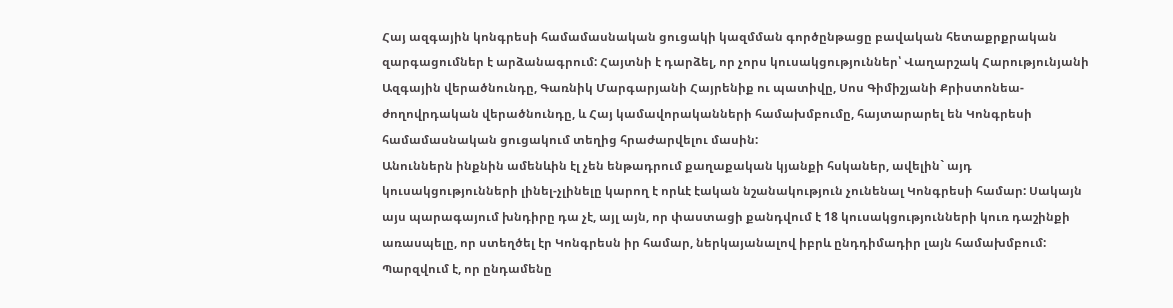Հայ ազգային կոնգրեսի համամասնական ցուցակի կազմման գործընթացը բավական հետաքրքրական զարգացումներ է արձանագրում: Հայտնի է դարձել, որ չորս կուսակցություններ՝ Վաղարշակ Հարությունյանի Ազգային վերածնունդը, Գառնիկ Մարգարյանի Հայրենիք ու պատիվը, Սոս Գիմիշյանի Քրիստոնեա-ժողովրդական վերածնունդը, և Հայ կամավորականների համախմբումը, հայտարարել են Կոնգրեսի համամասնական ցուցակում տեղից հրաժարվելու մասին:
Անուններն ինքնին ամենևին էլ չեն ենթադրում քաղաքական կյանքի հսկաներ, ավելին` այդ կուսակցությունների լինել-չլինելը կարող է որևէ էական նշանակություն չունենալ Կոնգրեսի համար: Սակայն այս պարագայում խնդիրը դա չէ, այլ այն, որ փաստացի քանդվում է 18 կուսակցությունների կուռ դաշինքի առասպելը, որ ստեղծել էր Կոնգրեսն իր համար, ներկայանալով իբրև ընդդիմադիր լայն համախմբում: Պարզվում է, որ ընդամենը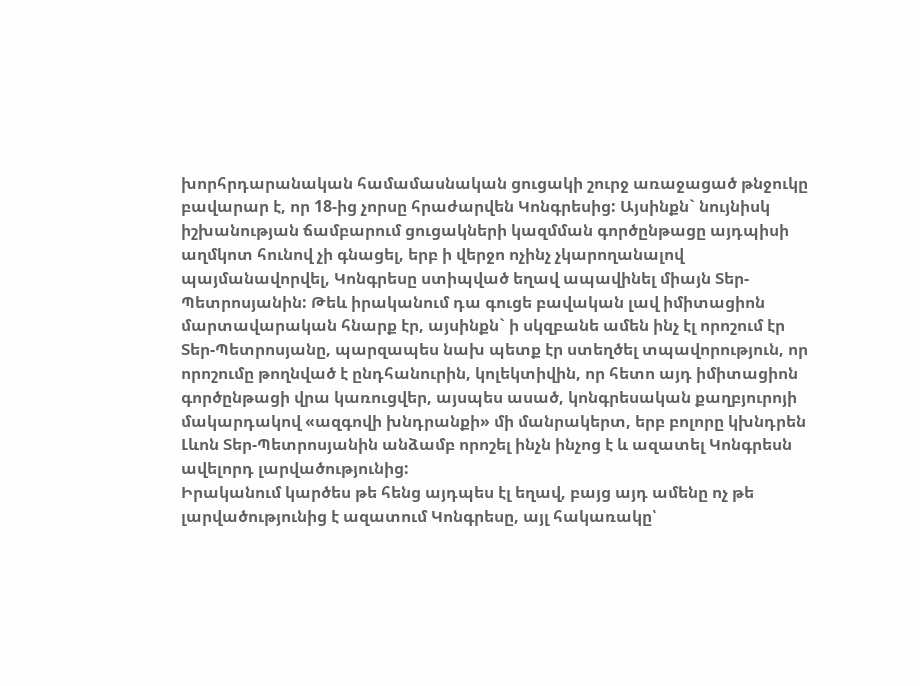խորհրդարանական համամասնական ցուցակի շուրջ առաջացած թնջուկը բավարար է, որ 18-ից չորսը հրաժարվեն Կոնգրեսից: Այսինքն` նույնիսկ իշխանության ճամբարում ցուցակների կազմման գործընթացը այդպիսի աղմկոտ հունով չի գնացել, երբ ի վերջո ոչինչ չկարողանալով պայմանավորվել, Կոնգրեսը ստիպված եղավ ապավինել միայն Տեր-Պետրոսյանին: Թեև իրականում դա գուցե բավական լավ իմիտացիոն մարտավարական հնարք էր, այսինքն` ի սկզբանե ամեն ինչ էլ որոշում էր Տեր-Պետրոսյանը, պարզապես նախ պետք էր ստեղծել տպավորություն, որ որոշումը թողնված է ընդհանուրին, կոլեկտիվին, որ հետո այդ իմիտացիոն գործընթացի վրա կառուցվեր, այսպես ասած, կոնգրեսական քաղբյուրոյի մակարդակով «ազգովի խնդրանքի» մի մանրակերտ, երբ բոլորը կխնդրեն Լևոն Տեր-Պետրոսյանին անձամբ որոշել ինչն ինչոց է և ազատել Կոնգրեսն ավելորդ լարվածությունից:
Իրականում կարծես թե հենց այդպես էլ եղավ, բայց այդ ամենը ոչ թե լարվածությունից է ազատում Կոնգրեսը, այլ հակառակը՝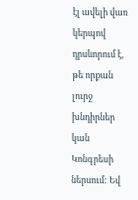էլ ավելի վառ կերպով դրսևորում է, թե որքան լուրջ խնդիրներ կան Կոնգրեսի ներսում: Եվ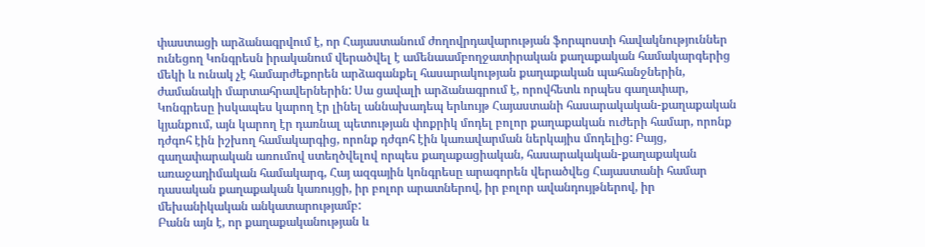փաստացի արձանագրվում է, որ Հայաստանում ժողովրդավարության ֆորպոստի հավակնություններ ունեցող Կոնգրեսն իրականում վերածվել է ամենաամբողջատիրական քաղաքական համակարգերից մեկի և ունակ չէ համարժեքորեն արձագանքել հասարակության քաղաքական պահանջներին, ժամանակի մարտահրավերներին: Սա ցավալի արձանագրում է, որովհետև որպես գաղափար, Կոնգրեսը իսկապես կարող էր լինել աննախադեպ երևույթ Հայաստանի հասարակական-քաղաքական կյանքում, այն կարող էր դառնալ պետության փոքրիկ մոդել բոլոր քաղաքական ուժերի համար, որոնք դժգոհ էին իշխող համակարգից, որոնք դժգոհ էին կառավարման ներկայիս մոդելից: Բայց, գաղափարական առումով ստեղծվելով որպես քաղաքացիական, հասարակական-քաղաքական առաջադիմական համակարգ, Հայ ազգային կոնգրեսը արագորեն վերածվեց Հայաստանի համար դասական քաղաքական կառույցի, իր բոլոր արատներով, իր բոլոր ավանդույթներով, իր մեխանիկական անկատարությամբ:
Բանն այն է, որ քաղաքականության և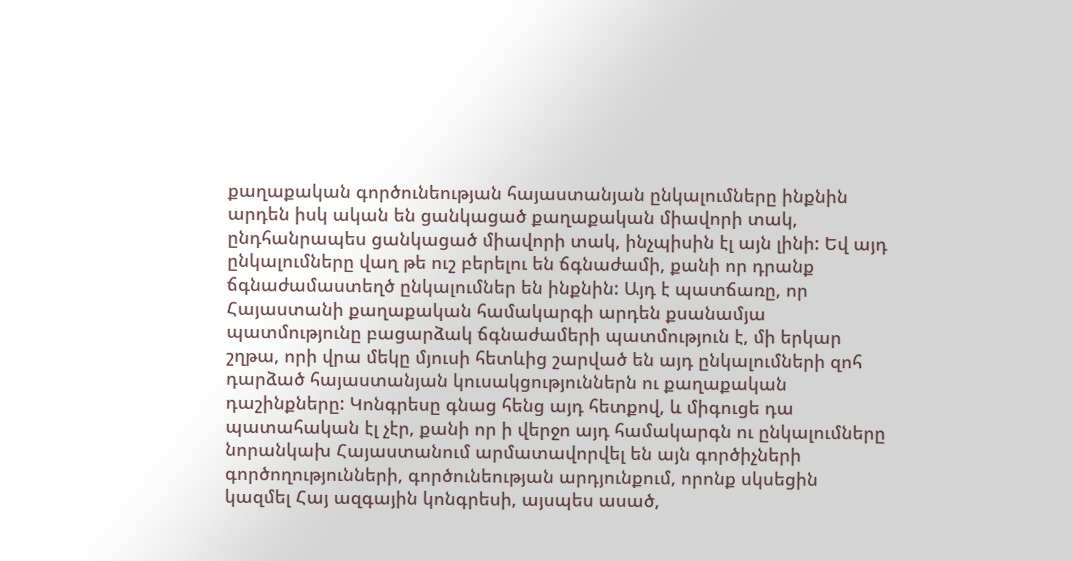քաղաքական գործունեության հայաստանյան ընկալումները ինքնին արդեն իսկ ական են ցանկացած քաղաքական միավորի տակ, ընդհանրապես ցանկացած միավորի տակ, ինչպիսին էլ այն լինի: Եվ այդ ընկալումները վաղ թե ուշ բերելու են ճգնաժամի, քանի որ դրանք ճգնաժամաստեղծ ընկալումներ են ինքնին: Այդ է պատճառը, որ Հայաստանի քաղաքական համակարգի արդեն քսանամյա պատմությունը բացարձակ ճգնաժամերի պատմություն է, մի երկար շղթա, որի վրա մեկը մյուսի հետևից շարված են այդ ընկալումների զոհ դարձած հայաստանյան կուսակցություններն ու քաղաքական դաշինքները: Կոնգրեսը գնաց հենց այդ հետքով, և միգուցե դա պատահական էլ չէր, քանի որ ի վերջո այդ համակարգն ու ընկալումները նորանկախ Հայաստանում արմատավորվել են այն գործիչների գործողությունների, գործունեության արդյունքում, որոնք սկսեցին կազմել Հայ ազգային կոնգրեսի, այսպես ասած,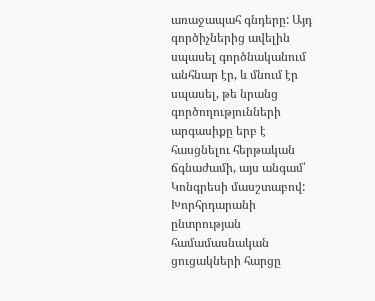առաջապահ գնդերը: Այդ գործիչներից ավելին սպասել գործնականում անհնար էր, և մնում էր սպասել, թե նրանց գործողությունների արգասիքը երբ է հասցնելու հերթական ճգնաժամի, այս անգամ՝ Կոնգրեսի մասշտաբով:
Խորհրդարանի ընտրության համամասնական ցուցակների հարցը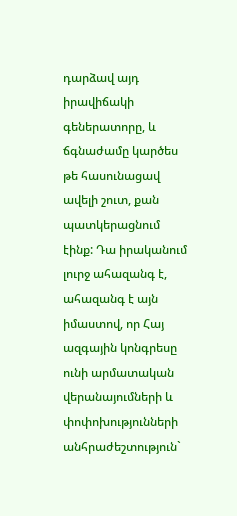դարձավ այդ իրավիճակի գեներատորը, և ճգնաժամը կարծես թե հասունացավ ավելի շուտ, քան պատկերացնում էինք: Դա իրականում լուրջ ահազանգ է, ահազանգ է այն իմաստով, որ Հայ ազգային կոնգրեսը ունի արմատական վերանայումների և փոփոխությունների անհրաժեշտություն`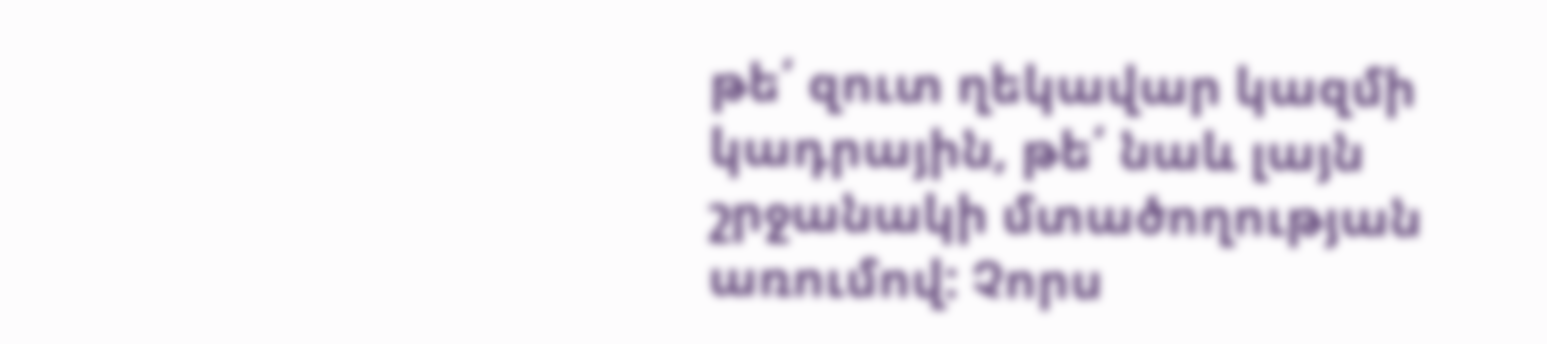թե՛ զուտ ղեկավար կազմի կադրային, թե՛ նաև լայն շրջանակի մտածողության առումով: Չորս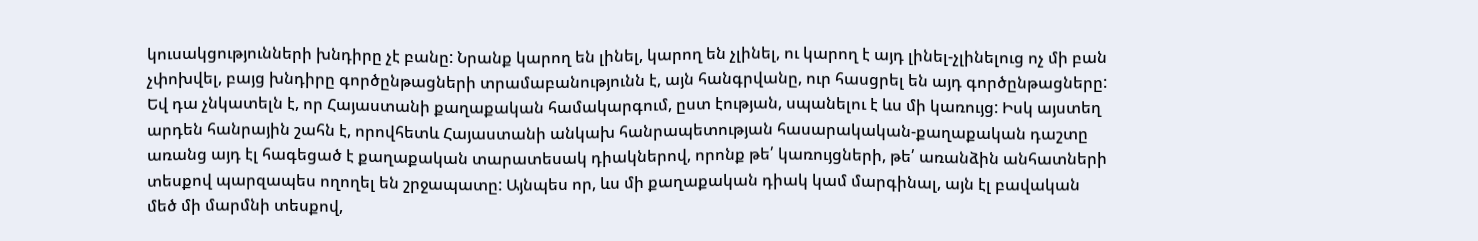կուսակցությունների խնդիրը չէ բանը: Նրանք կարող են լինել, կարող են չլինել, ու կարող է այդ լինել-չլինելուց ոչ մի բան չփոխվել, բայց խնդիրը գործընթացների տրամաբանությունն է, այն հանգրվանը, ուր հասցրել են այդ գործընթացները: Եվ դա չնկատելն է, որ Հայաստանի քաղաքական համակարգում, ըստ էության, սպանելու է ևս մի կառույց: Իսկ այստեղ արդեն հանրային շահն է, որովհետև Հայաստանի անկախ հանրապետության հասարակական-քաղաքական դաշտը առանց այդ էլ հագեցած է քաղաքական տարատեսակ դիակներով, որոնք թե՛ կառույցների, թե՛ առանձին անհատների տեսքով պարզապես ողողել են շրջապատը: Այնպես որ, ևս մի քաղաքական դիակ կամ մարգինալ, այն էլ բավական մեծ մի մարմնի տեսքով,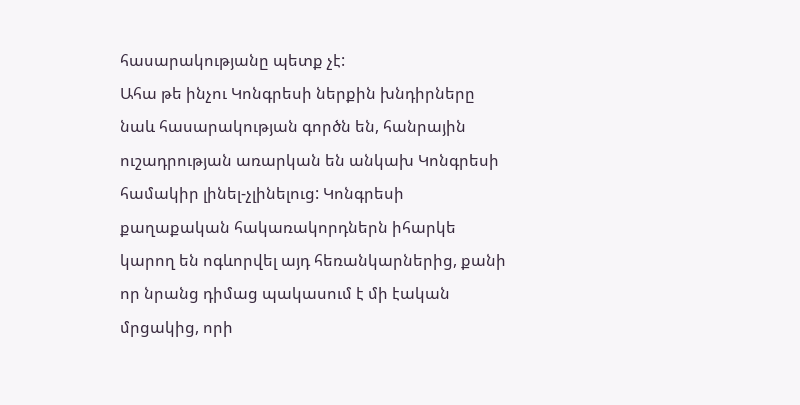հասարակությանը պետք չէ:
Ահա թե ինչու Կոնգրեսի ներքին խնդիրները նաև հասարակության գործն են, հանրային ուշադրության առարկան են անկախ Կոնգրեսի համակիր լինել-չլինելուց: Կոնգրեսի քաղաքական հակառակորդներն իհարկե կարող են ոգևորվել այդ հեռանկարներից, քանի որ նրանց դիմաց պակասում է մի էական մրցակից, որի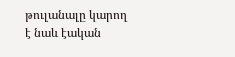թուլանալը կարող է նաև էական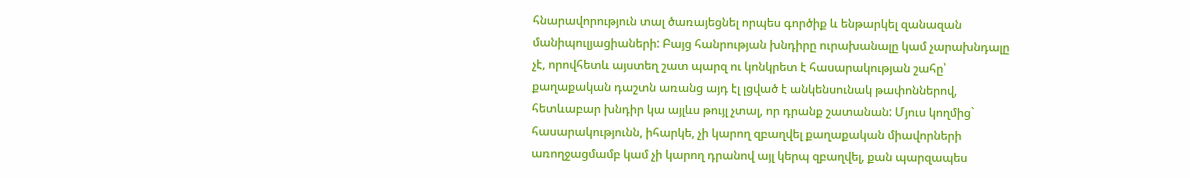հնարավորություն տալ ծառայեցնել որպես գործիք և ենթարկել զանազան մանիպուլյացիաների: Բայց հանրության խնդիրը ուրախանալը կամ չարախնդալը չէ, որովհետև այստեղ շատ պարզ ու կոնկրետ է հասարակության շահը՝ քաղաքական դաշտն առանց այդ էլ լցված է անկենսունակ թափոններով, հետևաբար խնդիր կա այլևս թույլ չտալ, որ դրանք շատանան: Մյուս կողմից` հասարակությունն, իհարկե, չի կարող զբաղվել քաղաքական միավորների առողջացմամբ կամ չի կարող դրանով այլ կերպ զբաղվել, քան պարզապես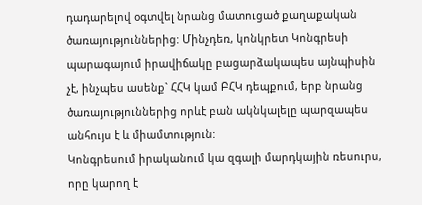դադարելով օգտվել նրանց մատուցած քաղաքական ծառայություններից: Մինչդեռ, կոնկրետ Կոնգրեսի պարագայում իրավիճակը բացարձակապես այնպիսին չէ, ինչպես ասենք` ՀՀԿ կամ ԲՀԿ դեպքում, երբ նրանց ծառայություններից որևէ բան ակնկալելը պարզապես անհույս է և միամտություն:
Կոնգրեսում իրականում կա զգալի մարդկային ռեսուրս, որը կարող է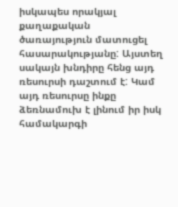իսկապես որակյալ քաղաքական ծառայություն մատուցել հասարակությանը: Այստեղ սակայն խնդիրը հենց այդ ռեսուրսի դաշտում է: Կամ այդ ռեսուրսը ինքը ձեռնամուխ է լինում իր իսկ համակարգի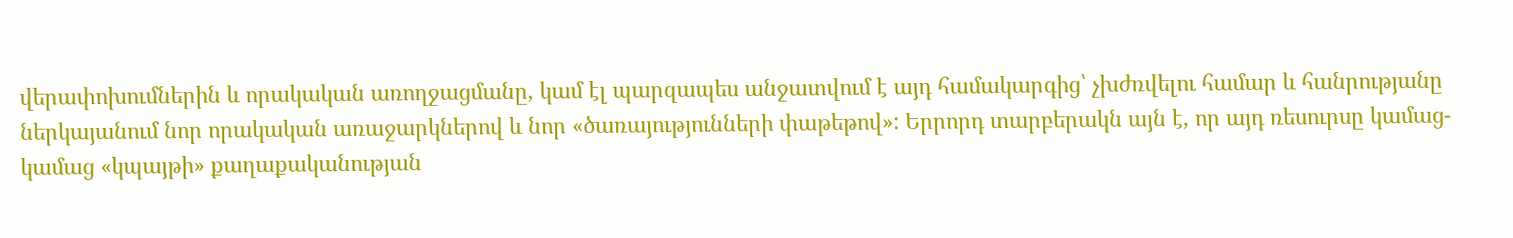վերափոխումներին և որակական առողջացմանը, կամ էլ պարզապես անջատվում է այդ համակարգից՝ չխժռվելու համար և հանրությանը ներկայանում նոր որակական առաջարկներով և նոր «ծառայությունների փաթեթով»: Երրորդ տարբերակն այն է, որ այդ ռեսուրսը կամաց-կամաց «կպայթի» քաղաքականության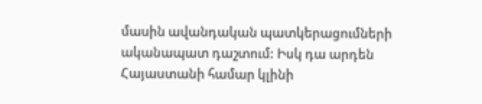մասին ավանդական պատկերացումների ականապատ դաշտում: Իսկ դա արդեն Հայաստանի համար կլինի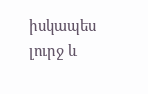իսկապես լուրջ և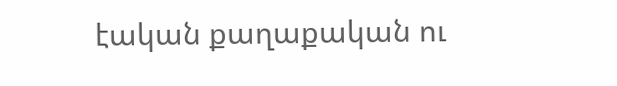էական քաղաքական ու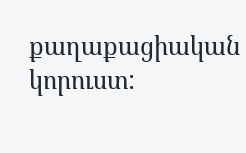քաղաքացիական կորուստ: